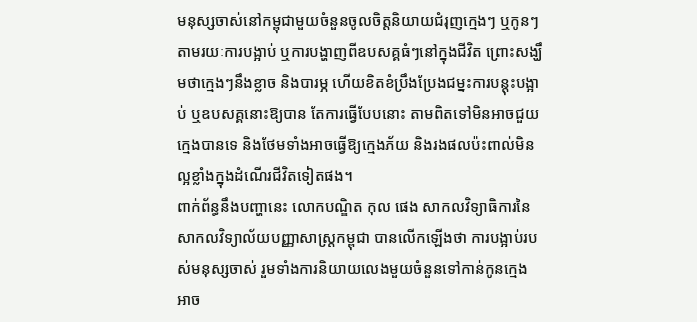មនុស្សចាស់នៅកម្ពុជាមួយចំនួនចូលចិត្តនិយាយជំរុញក្មេងៗ ឬកូនៗតាមរយៈការបង្អាប់ ឬការបង្ហាញពីឧបសគ្គធំៗនៅក្នុងជីវិត ព្រោះសង្ឃឹមថាក្មេងៗនឹងខ្លាច និងបារម្ភ ហើយខិតខំប្រឹងប្រែងជម្នះការបន្តុះបង្អាប់ ឬឧបសគ្គនោះឱ្យបាន តែការធ្វើបែបនោះ តាមពិតទៅមិនអាចជួយក្មេងបានទេ និងថែមទាំងអាចធ្វើឱ្យក្មេងភ័យ និងរងផលប៉ះពាល់មិនល្អខ្លាំងក្នុងដំណើរជីវិតទៀតផង។
ពាក់ព័ន្ធនឹងបញ្ហានេះ លោកបណ្ឌិត កុល ផេង សាកលវិទ្យាធិការនៃសាកលវិទ្យាល័យបញ្ញាសាស្រ្តកម្ពុជា បានលើកឡើងថា ការបង្អាប់របស់មនុស្សចាស់ រួមទាំងការនិយាយលេងមួយចំនួនទៅកាន់កូនក្មេង អាច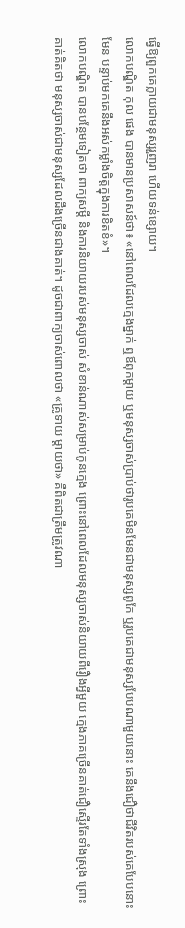ធ្វើឱ្យពួកគេក្លាយជាមនុស្សរួញរា ហើយទន់ខ្សោយ។
លោកបណ្ឌិត កុល ផេង បានមានប្រសាសន៍ថា៖ «នៅពេលដែលក្មេងម្នាក់ ឮឪពុកម្តាយ ឬមនុស្សចាស់ប្រាប់ថារូបគេមិនមែនជាមនុស្សពូកែ ឬរូបគេជាមនុស្សបែបណាមួយនោះ គេនឹងជឿថាជីវិតរបស់គេបែបនោះមែន បន្ទាប់មកគេនឹងអស់កម្លាំងចិត្តក្នុងការខិតខំ»។
លោកបណ្ឌិត បានបន្ថែមទៀតថា ពាក្យសម្តី និងការនិយាយរបស់មនុស្សចាស់ សំខាន់ណាស់សម្រាប់កូនក្មេង ព្រោះនៅពេលដែលមនុស្សចាស់និយាយពីរឿងអ្វីមួយ ក្មេងភាគច្រើនគាត់ជឿស្ទើរតែទាំងស្រុង ព្រោះគាត់គិតថា មនុស្សចាស់ជាមនុស្សដែលដឹងច្រើនជាងគាត់។ ដូចជាពាក្យចាស់ពោលថា «គ្រូទាយ ម្តាយថា» គឺពិតជាត្រឹមត្រូវណា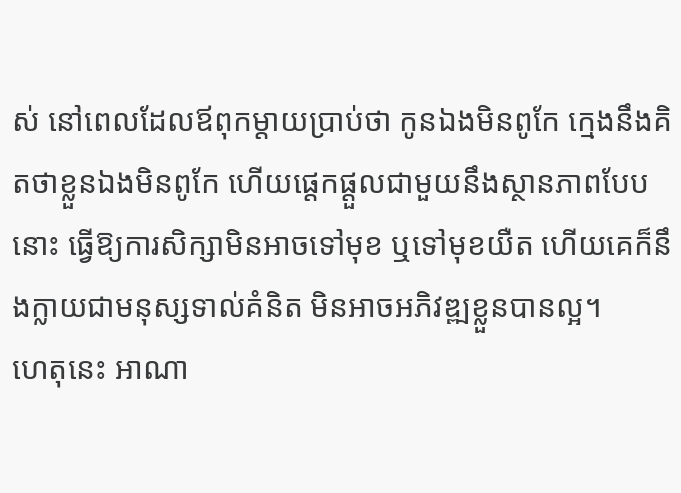ស់ នៅពេលដែលឪពុកម្តាយប្រាប់ថា កូនឯងមិនពូកែ ក្មេងនឹងគិតថាខ្លួនឯងមិនពូកែ ហើយផ្តេកផ្តួលជាមួយនឹងស្ថានភាពបែបនោះ ធ្វើឱ្យការសិក្សាមិនអាចទៅមុខ ឬទៅមុខយឺត ហើយគេក៏នឹងក្លាយជាមនុស្សទាល់គំនិត មិនអាចអភិវឌ្ឍខ្លួនបានល្អ។
ហេតុនេះ អាណា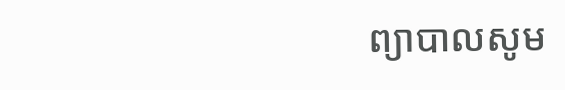ព្យាបាលសូម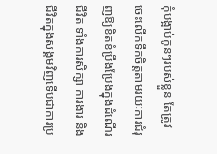កុំបង្អាប់កូនៗរបស់ខ្លួន តែត្រូវចេះលើកទឹកចិត្តតាមរយៈការជំរុញឱ្យខិតខំប្រឹងប្រែងក្នុងដំណើរជីវិត ទាំងការសិក្សា ការងារ និងជីវិតក្នុងសង្គមវិញទើបជាការប្រ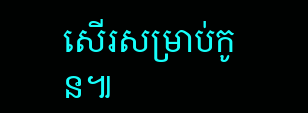សើរសម្រាប់កូន៕